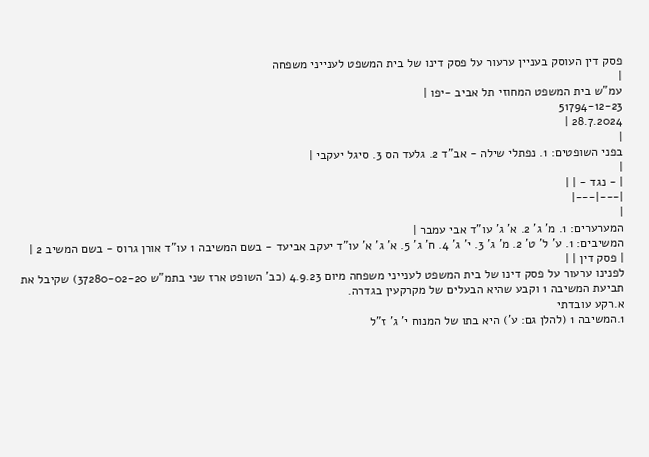פסק דין העוסק בעניין ערעור על פסק דינו של בית המשפט לענייני משפחה
|
עמ"ש בית המשפט המחוזי תל אביב -יפו |
51794-12-23
28.7.2024 |
|
בפני השופטים: 1. נפתלי שילה - אב"ד 2. גלעד הס 3. סיגל יעקבי |
|
| - נגד - | |
|---|---|
|
המערערים: 1. מ' ג' 2. א' ג' עו"ד אבי עמבר |
המשיבים: 1. ע' ל' ט' 2. מ' ג' 3. י' ג' 4. ח' ג' 5. א' ג' א' עו"ד יעקב אביעד - בשם המשיבה 1 עו"ד אורן גרוס - בשם המשיב 2 |
| פסק דין | |
לפנינו ערעור על פסק דינו של בית המשפט לענייני משפחה מיום 4.9.23 (כב' השופט ארז שני בתמ"ש 37280-02-20) שקיבל את תביעת המשיבה 1 וקבע שהיא הבעלים של מקרקעין בגדרה.
א.רקע עובדתי
1.המשיבה 1 (להלן גם: ע') היא בתו של המנוח י' ג' ז"ל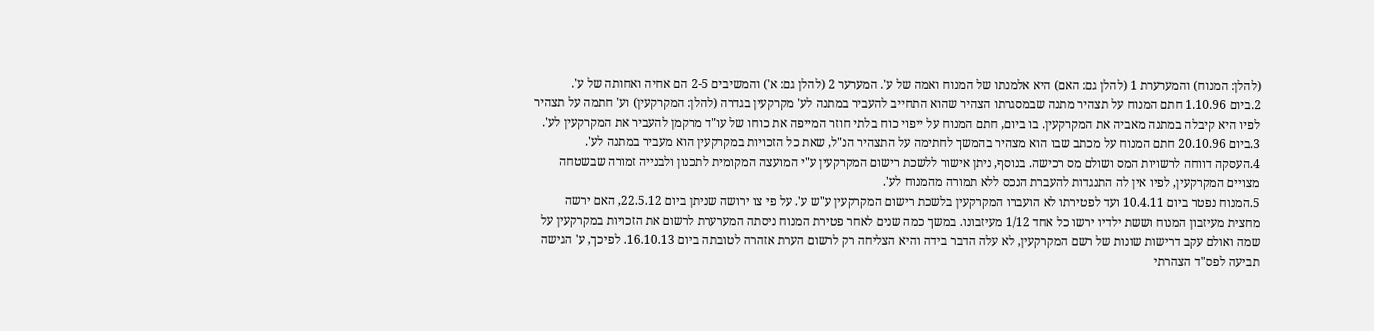(להלן: המנוח) והמערערת 1 (להלן גם: האם) היא אלמנתו של המנוח ואמה של ע'. המערער 2 (להלן גם: א') והמשיבים 2-5 הם אחיה ואחותה של ע'.
2.ביום 1.10.96 חתם המנוח על תצהיר מתנה שבמסגרתו הצהיר שהוא התחייב להעביר במתנה לע' מקרקעין בגדרה (להלן: המקרקעין) וע' חתמה על תצהיר לפיו היא קיבלה במתנה מאביה את המקרקעין. בו ביום, חתם המנוח על ייפוי כוח בלתי חוזר המייפה את כוחו של עו"ד מרקמן להעביר את המקרקעין לע'.
3.ביום 20.10.96 חתם המנוח על מכתב שבו הוא מצהיר בהמשך לחתימה על התצהיר הנ"ל, שאת כל הזכויות במקרקעין הוא מעביר במתנה לע'.
4.העסקה דווחה לרשויות המס ושולם מס רכישה. בנוסף, ניתן אישור ללשכת רישום המקרקעין ע"י המועצה המקומית לתכנון ולבנייה זמורה שבשטחה מצויים המקרקעין, לפיו אין לה התנגדות להעברת הנכס ללא תמורה מהמנוח לע'.
5.המנוח נפטר ביום 10.4.11 ועד לפטירתו לא הועברו המקרקעין בלשכת רישום המקרקעין ע"ש ע'. על פי צו ירושה שניתן ביום 22.5.12, האם ירשה מחצית מעיזבון המנוח וששת ילדיו ירשו כל אחד 1/12 מעיזבונו. במשך כמה שנים לאחר פטירת המנוח ניסתה המערערת לרשום את הזכויות במקרקעין על שמה ואולם עקב דרישות שונות של רשם המקרקעין, לא עלה הדבר בידה והיא הצליחה רק לרשום הערת אזהרה לטובתה ביום 16.10.13. לפיכך, ע' הגישה תביעה לפס"ד הצהרתי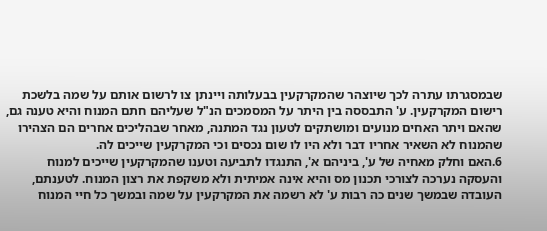שבמסגרתו עתרה לכך שיוצהר שהמקרקעין בבעלותה ויינתן צו לרשום אותם על שמה בלשכת רישום המקרקעין. ע' התבססה בין היתר על המסמכים הנ"ל שעליהם חתם המנוח והיא טענה גם, שהאם ויתר האחים מנועים ומושתקים לטעון נגד המתנה, מאחר שבהליכים אחרים הם הצהירו שהמנוח לא השאיר אחריו דבר ולא היו לו שום נכסים וכי המקרקעין שייכים לה.
6.האם וחלק מאחיה של ע', ביניהם א', התנגדו לתביעה וטענו שהמקרקעין שייכים למנוח והעסקה נערכה לצורכי תכנון מס והיא אינה אמיתית ולא משקפת את רצון המנוח. לטענתם, העובדה שבמשך שנים כה רבות ע' לא רשמה את המקרקעין על שמה ובמשך כל חיי המנוח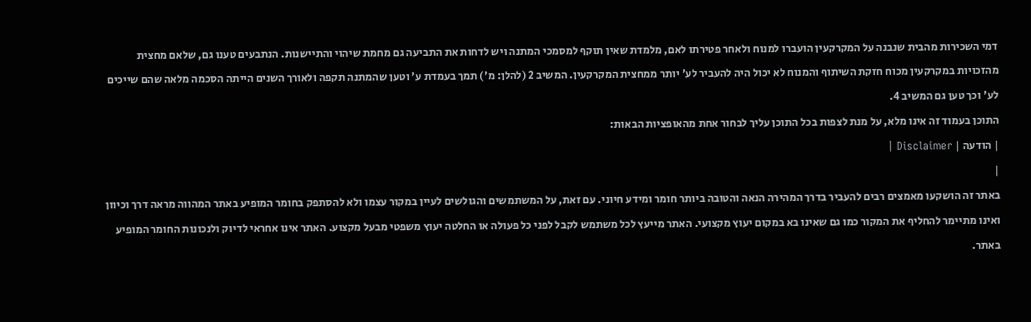דמי השכירות מהבית שנבנה על המקרקעין הועברו למנוח ולאחר פטירתו לאם, מלמדת שאין תוקף למסמכי המתנה ויש לדחות את התביעה גם מחמת שיהוי והתיישנות. הנתבעים טענו גם, שלאם מחצית מהזכויות במקרקעין מכוח חזקת השיתוף והמנוח לא יכול היה להעביר לע' יותר ממחצית המקרקעין. המשיב 2 (להלן: מ') תמך בעמדת ע' וטען שהמתנה תקפה ולאורך השנים הייתה הסכמה מלאה שהם שייכים לע' וכך טען גם המשיב 4.
התוכן בעמוד זה אינו מלא, על מנת לצפות בכל התוכן עליך לבחור אחת מהאופציות הבאות:
| הודעה | Disclaimer |
|
באתר זה הושקעו מאמצים רבים להעביר בדרך המהירה הנאה והטובה ביותר חומר ומידע חיוני. עם זאת, על המשתמשים והגולשים לעיין במקור עצמו ולא להסתפק בחומר המופיע באתר המהווה מראה דרך וכיוון ואינו מתיימר להחליף את המקור כמו גם שאינו בא במקום יעוץ מקצועי. האתר מייעץ לכל משתמש לקבל לפני כל פעולה או החלטה יעוץ משפטי מבעל מקצוע. האתר אינו אחראי לדיוק ולנכונות החומר המופיע באתר.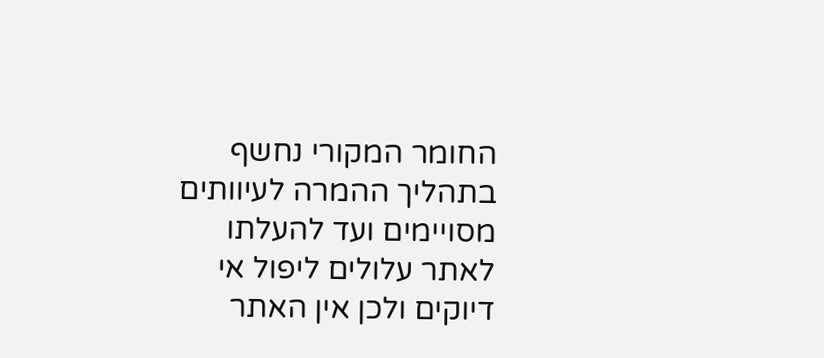החומר המקורי נחשף בתהליך ההמרה לעיוותים מסויימים ועד להעלתו לאתר עלולים ליפול אי דיוקים ולכן אין האתר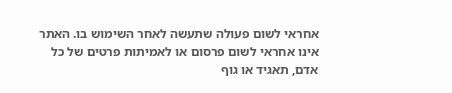אחראי לשום פעולה שתעשה לאחר השימוש בו. האתר אינו אחראי לשום פרסום או לאמיתות פרטים של כל אדם, תאגיד או גוף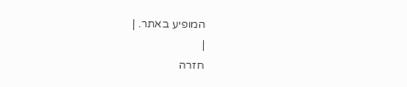המופיע באתר. |
|
חזרה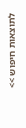לתוצאות חיפוש >>